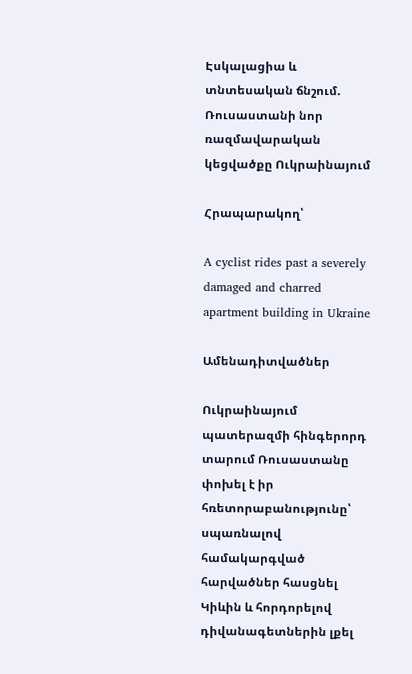Էսկալացիա և տնտեսական ճնշում. Ռուսաստանի նոր ռազմավարական կեցվածքը Ուկրաինայում

Հրապարակող՝

A cyclist rides past a severely damaged and charred apartment building in Ukraine

Ամենադիտվածներ

Ուկրաինայում պատերազմի հինգերորդ տարում Ռուսաստանը փոխել է իր հռետորաբանությունը՝ սպառնալով համակարգված հարվածներ հասցնել Կիևին և հորդորելով դիվանագետներին լքել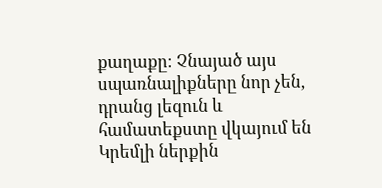քաղաքը։ Չնայած այս սպառնալիքները նոր չեն, դրանց լեզուն և համատեքստը վկայում են Կրեմլի ներքին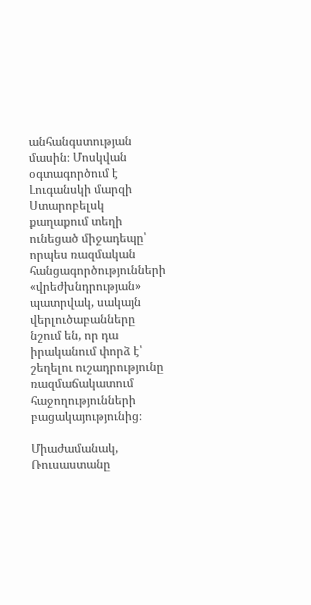անհանգստության մասին։ Մոսկվան օգտագործում է Լուգանսկի մարզի Ստարոբելսկ քաղաքում տեղի ունեցած միջադեպը՝ որպես ռազմական հանցագործությունների «վրեժխնդրության» պատրվակ, սակայն վերլուծաբանները նշում են, որ դա իրականում փորձ է՝ շեղելու ուշադրությունը ռազմաճակատում հաջողությունների բացակայությունից։

Միաժամանակ, Ռուսաստանը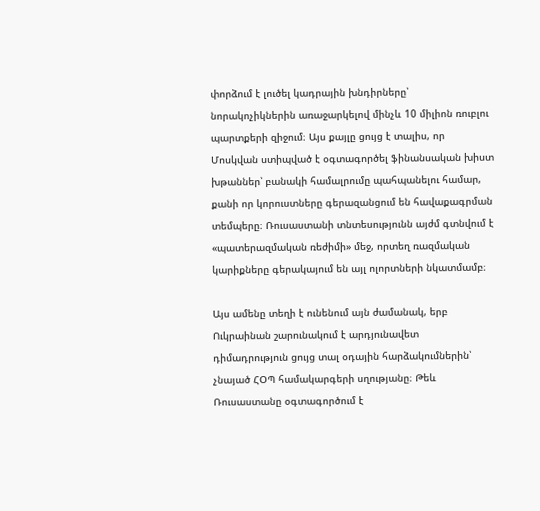փորձում է լուծել կադրային խնդիրները՝ նորակոչիկներին առաջարկելով մինչև 10 միլիոն ռուբլու պարտքերի զիջում։ Այս քայլը ցույց է տալիս, որ Մոսկվան ստիպված է օգտագործել ֆինանսական խիստ խթաններ՝ բանակի համալրումը պահպանելու համար, քանի որ կորուստները գերազանցում են հավաքագրման տեմպերը։ Ռուսաստանի տնտեսությունն այժմ գտնվում է «պատերազմական ռեժիմի» մեջ, որտեղ ռազմական կարիքները գերակայում են այլ ոլորտների նկատմամբ։

Այս ամենը տեղի է ունենում այն ժամանակ, երբ Ուկրաինան շարունակում է արդյունավետ դիմադրություն ցույց տալ օդային հարձակումներին՝ չնայած ՀՕՊ համակարգերի սղությանը։ Թեև Ռուսաստանը օգտագործում է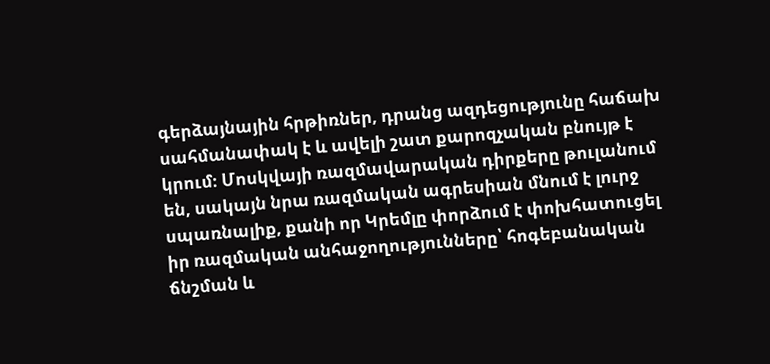գերձայնային հրթիռներ, դրանց ազդեցությունը հաճախ սահմանափակ է և ավելի շատ քարոզչական բնույթ է կրում։ Մոսկվայի ռազմավարական դիրքերը թուլանում են, սակայն նրա ռազմական ագրեսիան մնում է լուրջ սպառնալիք, քանի որ Կրեմլը փորձում է փոխհատուցել իր ռազմական անհաջողությունները՝ հոգեբանական ճնշման և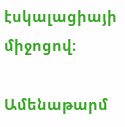էսկալացիայի միջոցով։

Ամենաթարմ